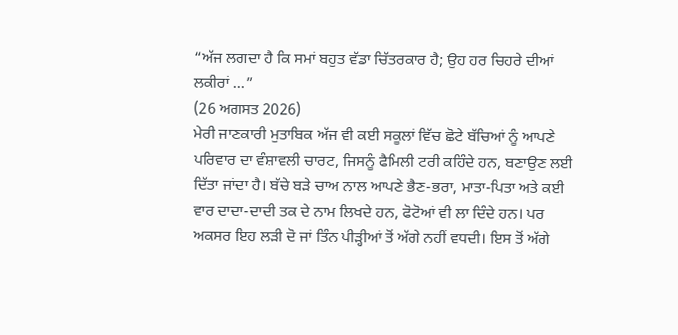“ਅੱਜ ਲਗਦਾ ਹੈ ਕਿ ਸਮਾਂ ਬਹੁਤ ਵੱਡਾ ਚਿੱਤਰਕਾਰ ਹੈ; ਉਹ ਹਰ ਚਿਹਰੇ ਦੀਆਂ ਲਕੀਰਾਂ ...”
(26 ਅਗਸਤ 2026)
ਮੇਰੀ ਜਾਣਕਾਰੀ ਮੁਤਾਬਿਕ ਅੱਜ ਵੀ ਕਈ ਸਕੂਲਾਂ ਵਿੱਚ ਛੋਟੇ ਬੱਚਿਆਂ ਨੂੰ ਆਪਣੇ ਪਰਿਵਾਰ ਦਾ ਵੰਸ਼ਾਵਲੀ ਚਾਰਟ, ਜਿਸਨੂੰ ਫੈਮਿਲੀ ਟਰੀ ਕਹਿੰਦੇ ਹਨ, ਬਣਾਉਣ ਲਈ ਦਿੱਤਾ ਜਾਂਦਾ ਹੈ। ਬੱਚੇ ਬੜੇ ਚਾਅ ਨਾਲ ਆਪਣੇ ਭੈਣ-ਭਰਾ, ਮਾਤਾ-ਪਿਤਾ ਅਤੇ ਕਈ ਵਾਰ ਦਾਦਾ-ਦਾਦੀ ਤਕ ਦੇ ਨਾਮ ਲਿਖਦੇ ਹਨ, ਫੋਟੋਆਂ ਵੀ ਲਾ ਦਿੰਦੇ ਹਨ। ਪਰ ਅਕਸਰ ਇਹ ਲੜੀ ਦੋ ਜਾਂ ਤਿੰਨ ਪੀੜ੍ਹੀਆਂ ਤੋਂ ਅੱਗੇ ਨਹੀਂ ਵਧਦੀ। ਇਸ ਤੋਂ ਅੱਗੇ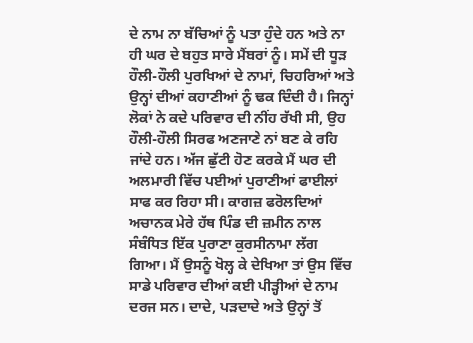ਦੇ ਨਾਮ ਨਾ ਬੱਚਿਆਂ ਨੂੰ ਪਤਾ ਹੁੰਦੇ ਹਨ ਅਤੇ ਨਾ ਹੀ ਘਰ ਦੇ ਬਹੁਤ ਸਾਰੇ ਮੈਂਬਰਾਂ ਨੂੰ। ਸਮੇਂ ਦੀ ਧੂੜ ਹੌਲੀ-ਹੌਲੀ ਪੁਰਖਿਆਂ ਦੇ ਨਾਮਾਂ, ਚਿਹਰਿਆਂ ਅਤੇ ਉਨ੍ਹਾਂ ਦੀਆਂ ਕਹਾਣੀਆਂ ਨੂੰ ਢਕ ਦਿੰਦੀ ਹੈ। ਜਿਨ੍ਹਾਂ ਲੋਕਾਂ ਨੇ ਕਦੇ ਪਰਿਵਾਰ ਦੀ ਨੀਂਹ ਰੱਖੀ ਸੀ, ਉਹ ਹੌਲੀ-ਹੌਲੀ ਸਿਰਫ ਅਣਜਾਣੇ ਨਾਂ ਬਣ ਕੇ ਰਹਿ ਜਾਂਦੇ ਹਨ। ਅੱਜ ਛੁੱਟੀ ਹੋਣ ਕਰਕੇ ਮੈਂ ਘਰ ਦੀ ਅਲਮਾਰੀ ਵਿੱਚ ਪਈਆਂ ਪੁਰਾਣੀਆਂ ਫਾਈਲਾਂ ਸਾਫ ਕਰ ਰਿਹਾ ਸੀ। ਕਾਗਜ਼ ਫਰੋਲਦਿਆਂ ਅਚਾਨਕ ਮੇਰੇ ਹੱਥ ਪਿੰਡ ਦੀ ਜ਼ਮੀਨ ਨਾਲ ਸੰਬੰਧਿਤ ਇੱਕ ਪੁਰਾਣਾ ਕੁਰਸੀਨਾਮਾ ਲੱਗ ਗਿਆ। ਮੈਂ ਉਸਨੂੰ ਖੋਲ੍ਹ ਕੇ ਦੇਖਿਆ ਤਾਂ ਉਸ ਵਿੱਚ ਸਾਡੇ ਪਰਿਵਾਰ ਦੀਆਂ ਕਈ ਪੀੜ੍ਹੀਆਂ ਦੇ ਨਾਮ ਦਰਜ ਸਨ। ਦਾਦੇ, ਪੜਦਾਦੇ ਅਤੇ ਉਨ੍ਹਾਂ ਤੋਂ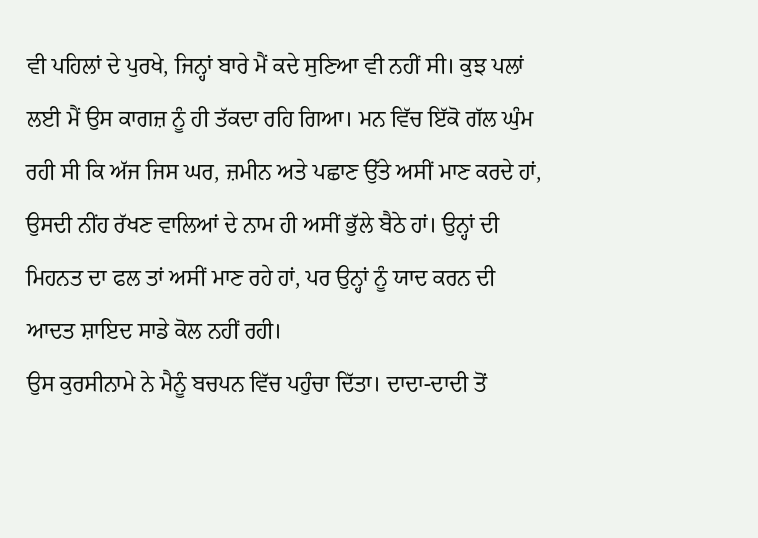ਵੀ ਪਹਿਲਾਂ ਦੇ ਪੁਰਖੇ, ਜਿਨ੍ਹਾਂ ਬਾਰੇ ਮੈਂ ਕਦੇ ਸੁਣਿਆ ਵੀ ਨਹੀਂ ਸੀ। ਕੁਝ ਪਲਾਂ ਲਈ ਮੈਂ ਉਸ ਕਾਗਜ਼ ਨੂੰ ਹੀ ਤੱਕਦਾ ਰਹਿ ਗਿਆ। ਮਨ ਵਿੱਚ ਇੱਕੋ ਗੱਲ ਘੁੰਮ ਰਹੀ ਸੀ ਕਿ ਅੱਜ ਜਿਸ ਘਰ, ਜ਼ਮੀਨ ਅਤੇ ਪਛਾਣ ਉੱਤੇ ਅਸੀਂ ਮਾਣ ਕਰਦੇ ਹਾਂ, ਉਸਦੀ ਨੀਂਹ ਰੱਖਣ ਵਾਲਿਆਂ ਦੇ ਨਾਮ ਹੀ ਅਸੀਂ ਭੁੱਲੇ ਬੈਠੇ ਹਾਂ। ਉਨ੍ਹਾਂ ਦੀ ਮਿਹਨਤ ਦਾ ਫਲ ਤਾਂ ਅਸੀਂ ਮਾਣ ਰਹੇ ਹਾਂ, ਪਰ ਉਨ੍ਹਾਂ ਨੂੰ ਯਾਦ ਕਰਨ ਦੀ ਆਦਤ ਸ਼ਾਇਦ ਸਾਡੇ ਕੋਲ ਨਹੀਂ ਰਹੀ।
ਉਸ ਕੁਰਸੀਨਾਮੇ ਨੇ ਮੈਨੂੰ ਬਚਪਨ ਵਿੱਚ ਪਹੁੰਚਾ ਦਿੱਤਾ। ਦਾਦਾ-ਦਾਦੀ ਤੋਂ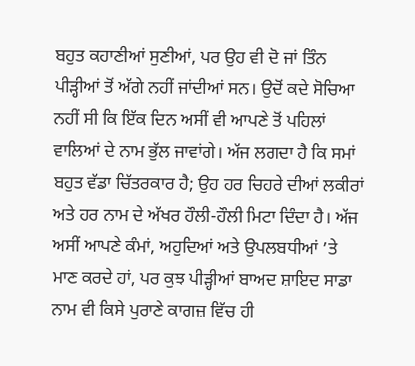ਬਹੁਤ ਕਹਾਣੀਆਂ ਸੁਣੀਆਂ, ਪਰ ਉਹ ਵੀ ਦੋ ਜਾਂ ਤਿੰਨ ਪੀੜ੍ਹੀਆਂ ਤੋਂ ਅੱਗੇ ਨਹੀਂ ਜਾਂਦੀਆਂ ਸਨ। ਉਦੋਂ ਕਦੇ ਸੋਚਿਆ ਨਹੀਂ ਸੀ ਕਿ ਇੱਕ ਦਿਨ ਅਸੀਂ ਵੀ ਆਪਣੇ ਤੋਂ ਪਹਿਲਾਂ ਵਾਲਿਆਂ ਦੇ ਨਾਮ ਭੁੱਲ ਜਾਵਾਂਗੇ। ਅੱਜ ਲਗਦਾ ਹੈ ਕਿ ਸਮਾਂ ਬਹੁਤ ਵੱਡਾ ਚਿੱਤਰਕਾਰ ਹੈ; ਉਹ ਹਰ ਚਿਹਰੇ ਦੀਆਂ ਲਕੀਰਾਂ ਅਤੇ ਹਰ ਨਾਮ ਦੇ ਅੱਖਰ ਹੌਲੀ-ਹੌਲੀ ਮਿਟਾ ਦਿੰਦਾ ਹੈ। ਅੱਜ ਅਸੀਂ ਆਪਣੇ ਕੰਮਾਂ, ਅਹੁਦਿਆਂ ਅਤੇ ਉਪਲਬਧੀਆਂ ’ਤੇ ਮਾਣ ਕਰਦੇ ਹਾਂ, ਪਰ ਕੁਝ ਪੀੜ੍ਹੀਆਂ ਬਾਅਦ ਸ਼ਾਇਦ ਸਾਡਾ ਨਾਮ ਵੀ ਕਿਸੇ ਪੁਰਾਣੇ ਕਾਗਜ਼ ਵਿੱਚ ਹੀ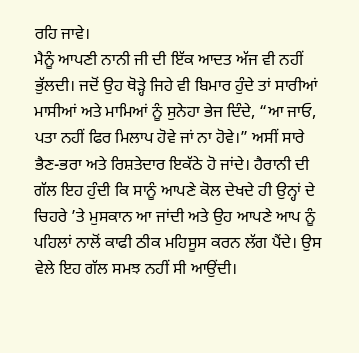ਰਹਿ ਜਾਵੇ।
ਮੈਨੂੰ ਆਪਣੀ ਨਾਨੀ ਜੀ ਦੀ ਇੱਕ ਆਦਤ ਅੱਜ ਵੀ ਨਹੀਂ ਭੁੱਲਦੀ। ਜਦੋਂ ਉਹ ਥੋੜ੍ਹੇ ਜਿਹੇ ਵੀ ਬਿਮਾਰ ਹੁੰਦੇ ਤਾਂ ਸਾਰੀਆਂ ਮਾਸੀਆਂ ਅਤੇ ਮਾਮਿਆਂ ਨੂੰ ਸੁਨੇਹਾ ਭੇਜ ਦਿੰਦੇ, “ਆ ਜਾਓ, ਪਤਾ ਨਹੀਂ ਫਿਰ ਮਿਲਾਪ ਹੋਵੇ ਜਾਂ ਨਾ ਹੋਵੇ।” ਅਸੀਂ ਸਾਰੇ ਭੈਣ-ਭਰਾ ਅਤੇ ਰਿਸ਼ਤੇਦਾਰ ਇਕੱਠੇ ਹੋ ਜਾਂਦੇ। ਹੈਰਾਨੀ ਦੀ ਗੱਲ ਇਹ ਹੁੰਦੀ ਕਿ ਸਾਨੂੰ ਆਪਣੇ ਕੋਲ ਦੇਖਦੇ ਹੀ ਉਨ੍ਹਾਂ ਦੇ ਚਿਹਰੇ ’ਤੇ ਮੁਸਕਾਨ ਆ ਜਾਂਦੀ ਅਤੇ ਉਹ ਆਪਣੇ ਆਪ ਨੂੰ ਪਹਿਲਾਂ ਨਾਲੋਂ ਕਾਫੀ ਠੀਕ ਮਹਿਸੂਸ ਕਰਨ ਲੱਗ ਪੈਂਦੇ। ਉਸ ਵੇਲੇ ਇਹ ਗੱਲ ਸਮਝ ਨਹੀਂ ਸੀ ਆਉਂਦੀ।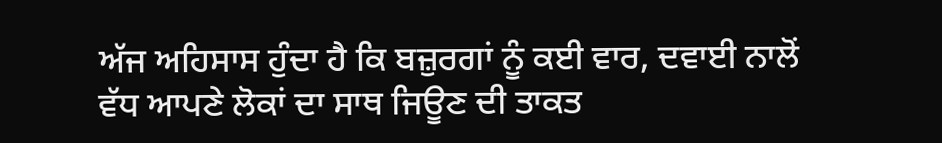ਅੱਜ ਅਹਿਸਾਸ ਹੁੰਦਾ ਹੈ ਕਿ ਬਜ਼ੁਰਗਾਂ ਨੂੰ ਕਈ ਵਾਰ, ਦਵਾਈ ਨਾਲੋਂ ਵੱਧ ਆਪਣੇ ਲੋਕਾਂ ਦਾ ਸਾਥ ਜਿਊਣ ਦੀ ਤਾਕਤ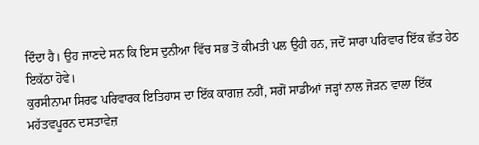ਦਿੰਦਾ ਹੈ। ਉਹ ਜਾਣਦੇ ਸਨ ਕਿ ਇਸ ਦੁਨੀਆ ਵਿੱਚ ਸਭ ਤੋਂ ਕੀਮਤੀ ਪਲ ਉਹੀ ਹਨ, ਜਦੋਂ ਸਾਰਾ ਪਰਿਵਾਰ ਇੱਕ ਛੱਤ ਹੇਠ ਇਕੱਠਾ ਹੋਵੇ।
ਕੁਰਸੀਨਾਮਾ ਸਿਰਫ ਪਰਿਵਾਰਕ ਇਤਿਹਾਸ ਦਾ ਇੱਕ ਕਾਗਜ਼ ਨਹੀਂ, ਸਗੋਂ ਸਾਡੀਆਂ ਜੜ੍ਹਾਂ ਨਾਲ ਜੋੜਨ ਵਾਲਾ ਇੱਕ ਮਹੱਤਵਪੂਰਨ ਦਸਤਾਵੇਜ਼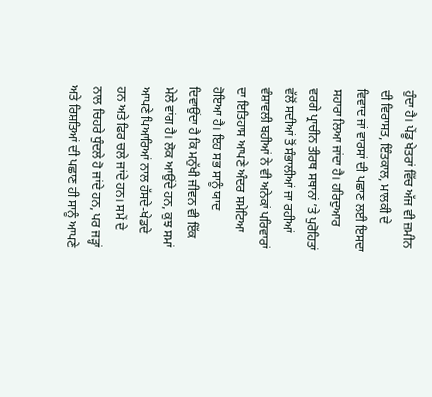ਹੁੰਦਾ ਹੈ। ਪੇਂਡੂ ਖੇਤਰਾਂ ਵਿੱਚ ਅੱਜ ਵੀ ਜ਼ਮੀਨ ਦੀ ਵਿਰਾਸਤ, ਇੰਤਕਾਲ, ਮਾਲਕੀ ਦੇ ਵਿਵਾਦ ਜਾਂ ਵਾਰਸਾਂ ਦੀ ਪਛਾਣ ਲਈ ਇਸਦਾ ਸਹਾਰਾ ਲਿਆ ਜਾਂਦਾ ਹੈ। ਹਰਿਦੁਆਰ ਵਰਗੇ ਪ੍ਰਾਚੀਨ ਤੀਰਥ ਸਥਾਨਾਂ ’ਤੇ ਪੁਰੋਹਿਤਾਂ ਵੱਲੋਂ ਸਦੀਆਂ ਤੋਂ ਸੰਭਾਲੀਆਂ ਜਾ ਰਹੀਆਂ ਵੰਸ਼ਾਵਲੀ ਬਹੀਆਂ ਨੇ ਵੀ ਅਨੇਕਾਂ ਪਰਿਵਾਰਾਂ ਦਾ ਇਤਿਹਾਸ ਆਪਣੇ ਅੰਦਰ ਸਮੇਟਿਆ ਹੋਇਆ ਹੈ। ਇਹ ਸਭ ਸਾਨੂੰ ਯਾਦ ਦਿਵਾਉਂਦਾ ਹੈ ਕਿ ਮਨੁੱਖੀ ਜੀਵਨ ਵੀ ਇੱਕ ਮੇਲੇ ਵਾਂਗ ਹੈ। ਲੋਕ ਆਉਂਦੇ ਹਨ, ਕੁਝ ਸਮਾਂ ਆਪਣੇ ਪਿਆਰਿਆਂ ਨਾਲ ਹੱਸਦੇ-ਖੇਡਦੇ ਹਨ ਅਤੇ ਫਿਰ ਚਲੇ ਜਾਂਦੇ ਹਨ। ਸਮੇਂ ਦੇ ਨਾਲ ਚਿਹਰੇ ਧੁੰਦਲੇ ਹੋ ਜਾਂਦੇ ਹਨ, ਪਰ ਜੜ੍ਹਾਂ ਅਤੇ ਰਿਸ਼ਤਿਆਂ ਦੀ ਪਛਾਣ ਹੀ ਸਾਨੂੰ ਆਪਣੇ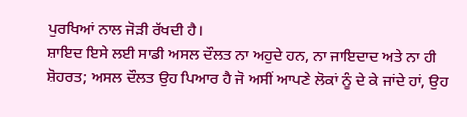ਪੁਰਖਿਆਂ ਨਾਲ ਜੋੜੀ ਰੱਖਦੀ ਹੈ।
ਸ਼ਾਇਦ ਇਸੇ ਲਈ ਸਾਡੀ ਅਸਲ ਦੌਲਤ ਨਾ ਅਹੁਦੇ ਹਨ, ਨਾ ਜਾਇਦਾਦ ਅਤੇ ਨਾ ਹੀ ਸ਼ੋਹਰਤ; ਅਸਲ ਦੌਲਤ ਉਹ ਪਿਆਰ ਹੈ ਜੋ ਅਸੀਂ ਆਪਣੇ ਲੋਕਾਂ ਨੂੰ ਦੇ ਕੇ ਜਾਂਦੇ ਹਾਂ, ਉਹ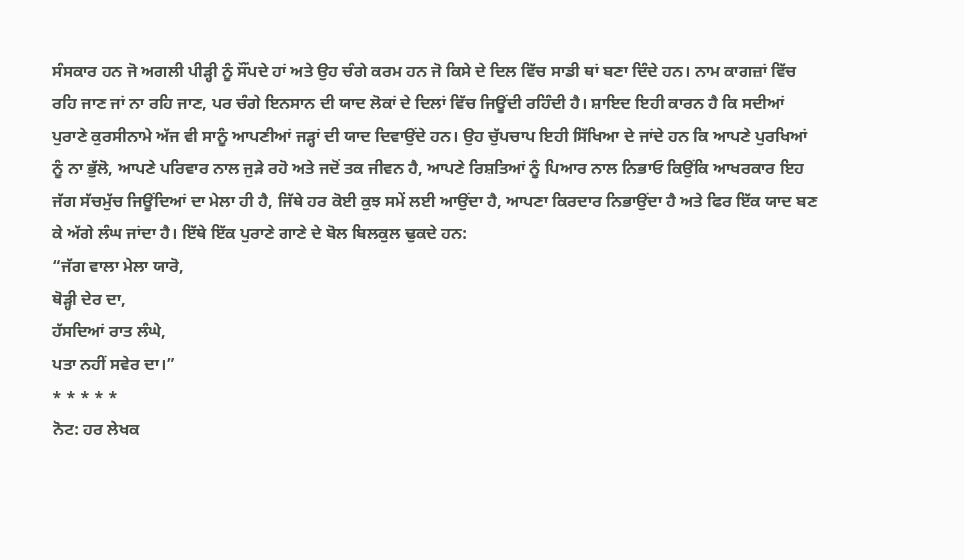ਸੰਸਕਾਰ ਹਨ ਜੋ ਅਗਲੀ ਪੀੜ੍ਹੀ ਨੂੰ ਸੌਂਪਦੇ ਹਾਂ ਅਤੇ ਉਹ ਚੰਗੇ ਕਰਮ ਹਨ ਜੋ ਕਿਸੇ ਦੇ ਦਿਲ ਵਿੱਚ ਸਾਡੀ ਥਾਂ ਬਣਾ ਦਿੰਦੇ ਹਨ। ਨਾਮ ਕਾਗਜ਼ਾਂ ਵਿੱਚ ਰਹਿ ਜਾਣ ਜਾਂ ਨਾ ਰਹਿ ਜਾਣ, ਪਰ ਚੰਗੇ ਇਨਸਾਨ ਦੀ ਯਾਦ ਲੋਕਾਂ ਦੇ ਦਿਲਾਂ ਵਿੱਚ ਜਿਊਂਦੀ ਰਹਿੰਦੀ ਹੈ। ਸ਼ਾਇਦ ਇਹੀ ਕਾਰਨ ਹੈ ਕਿ ਸਦੀਆਂ ਪੁਰਾਣੇ ਕੁਰਸੀਨਾਮੇ ਅੱਜ ਵੀ ਸਾਨੂੰ ਆਪਣੀਆਂ ਜੜ੍ਹਾਂ ਦੀ ਯਾਦ ਦਿਵਾਉਂਦੇ ਹਨ। ਉਹ ਚੁੱਪਚਾਪ ਇਹੀ ਸਿੱਖਿਆ ਦੇ ਜਾਂਦੇ ਹਨ ਕਿ ਆਪਣੇ ਪੁਰਖਿਆਂ ਨੂੰ ਨਾ ਭੁੱਲੋ, ਆਪਣੇ ਪਰਿਵਾਰ ਨਾਲ ਜੁੜੇ ਰਹੋ ਅਤੇ ਜਦੋਂ ਤਕ ਜੀਵਨ ਹੈ, ਆਪਣੇ ਰਿਸ਼ਤਿਆਂ ਨੂੰ ਪਿਆਰ ਨਾਲ ਨਿਭਾਓ ਕਿਉਂਕਿ ਆਖਰਕਾਰ ਇਹ ਜੱਗ ਸੱਚਮੁੱਚ ਜਿਊਂਦਿਆਂ ਦਾ ਮੇਲਾ ਹੀ ਹੈ, ਜਿੱਥੇ ਹਰ ਕੋਈ ਕੁਝ ਸਮੇਂ ਲਈ ਆਉਂਦਾ ਹੈ, ਆਪਣਾ ਕਿਰਦਾਰ ਨਿਭਾਉਂਦਾ ਹੈ ਅਤੇ ਫਿਰ ਇੱਕ ਯਾਦ ਬਣ ਕੇ ਅੱਗੇ ਲੰਘ ਜਾਂਦਾ ਹੈ। ਇੱਥੇ ਇੱਕ ਪੁਰਾਣੇ ਗਾਣੇ ਦੇ ਬੋਲ ਬਿਲਕੁਲ ਢੁਕਦੇ ਹਨ:
“ਜੱਗ ਵਾਲਾ ਮੇਲਾ ਯਾਰੋ,
ਥੋੜ੍ਹੀ ਦੇਰ ਦਾ,
ਹੱਸਦਿਆਂ ਰਾਤ ਲੰਘੇ,
ਪਤਾ ਨਹੀਂ ਸਵੇਰ ਦਾ।”
* * * * *
ਨੋਟ: ਹਰ ਲੇਖਕ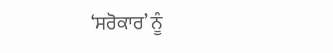‘ਸਰੋਕਾਰ’ ਨੂੰ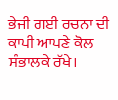ਭੇਜੀ ਗਈ ਰਚਨਾ ਦੀ ਕਾਪੀ ਆਪਣੇ ਕੋਲ ਸੰਭਾਲਕੇ ਰੱਖੇ।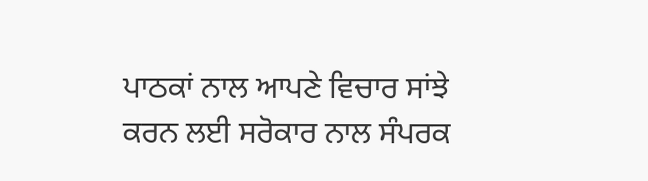ਪਾਠਕਾਂ ਨਾਲ ਆਪਣੇ ਵਿਚਾਰ ਸਾਂਝੇ ਕਰਨ ਲਈ ਸਰੋਕਾਰ ਨਾਲ ਸੰਪਰਕ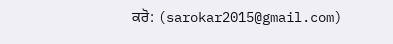ਕਰੋ: (sarokar2015@gmail.com)